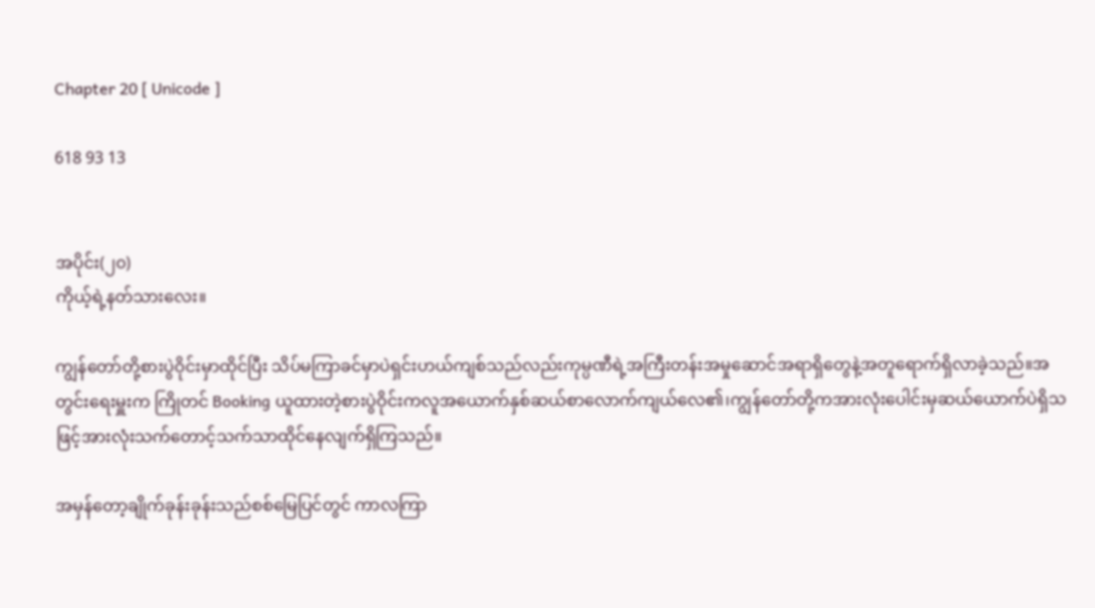Chapter 20 [ Unicode ]

618 93 13


အပိုင်း(၂၀)
ကိုယ့်ရဲ့နတ်သားလေး။

ကျွန်တော်တို့စားပွဲဝိုင်းမှာထိုင်ပြီး သိပ်မကြာခင်မှာပဲရှင်းဟယ်ကျစ်သည်လည်းကုမ္ပဏီရဲ့အကြီးတန်းအမှုဆောင်အရာရှိတွေနဲ့အတူရောက်ရှိလာခဲ့သည်။အတွင်းရေးမှူးက ကြိုတင် Booking ယူထားတဲ့စားပွဲဝိုင်းကလူအယောက်နှစ်ဆယ်စာလောက်ကျယ်လေ၏၊ကျွန်တော်တို့ကအားလုံးပေါင်းမှဆယ်ယောက်ပဲရှိသဖြင့်အားလုံးသက်တောင့်သက်သာထိုင်နေလျက်ရှိကြသည်။

အမှန်တော့ချိုက်ခုန်းခုန်းသည်စစ်မြေပြင်တွင် ကာလကြာ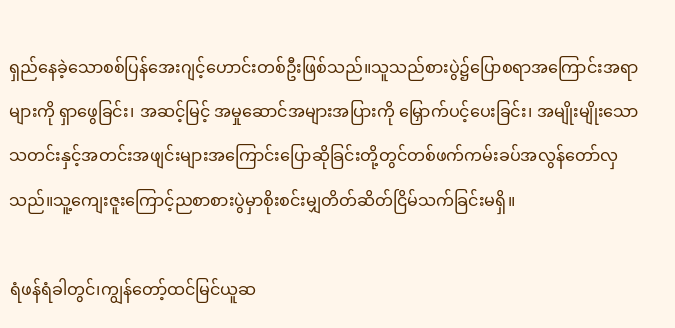ရှည်နေခဲ့သောစစ်ပြန်အေးဂျင့်ဟောင်းတစ်ဦးဖြစ်သည်။သူသည်စားပွဲ၌ပြောစရာအကြောင်းအရာများကို ရှာဖွေခြင်း၊ အဆင့်မြင့် အမှုဆောင်အများအပြားကို မြှောက်ပင့်ပေးခြင်း၊ အမျိုးမျိုးသောသတင်းနှင့်အတင်းအဖျင်းများအကြောင်းပြောဆိုခြင်းတို့တွင်တစ်ဖက်ကမ်းခပ်အလွန်တော်လှသည်။သူ့ကျေးဇူးကြောင့်ညစာစားပွဲမှာစိုးစင်းမျှတိတ်ဆိတ်ငြိမ်သက်ခြင်းမရှိ။

ရံဖန်ရံခါတွင်၊ကျွန်တော့်ထင်မြင်ယူဆ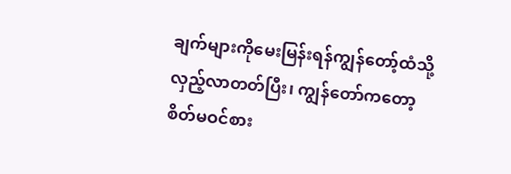ချက်များကိုမေးမြန်းရန်ကျွန်တော့်ထံသို့လှည့်လာတတ်ပြီး၊ ကျွန်တော်ကတော့စိတ်မဝင်စား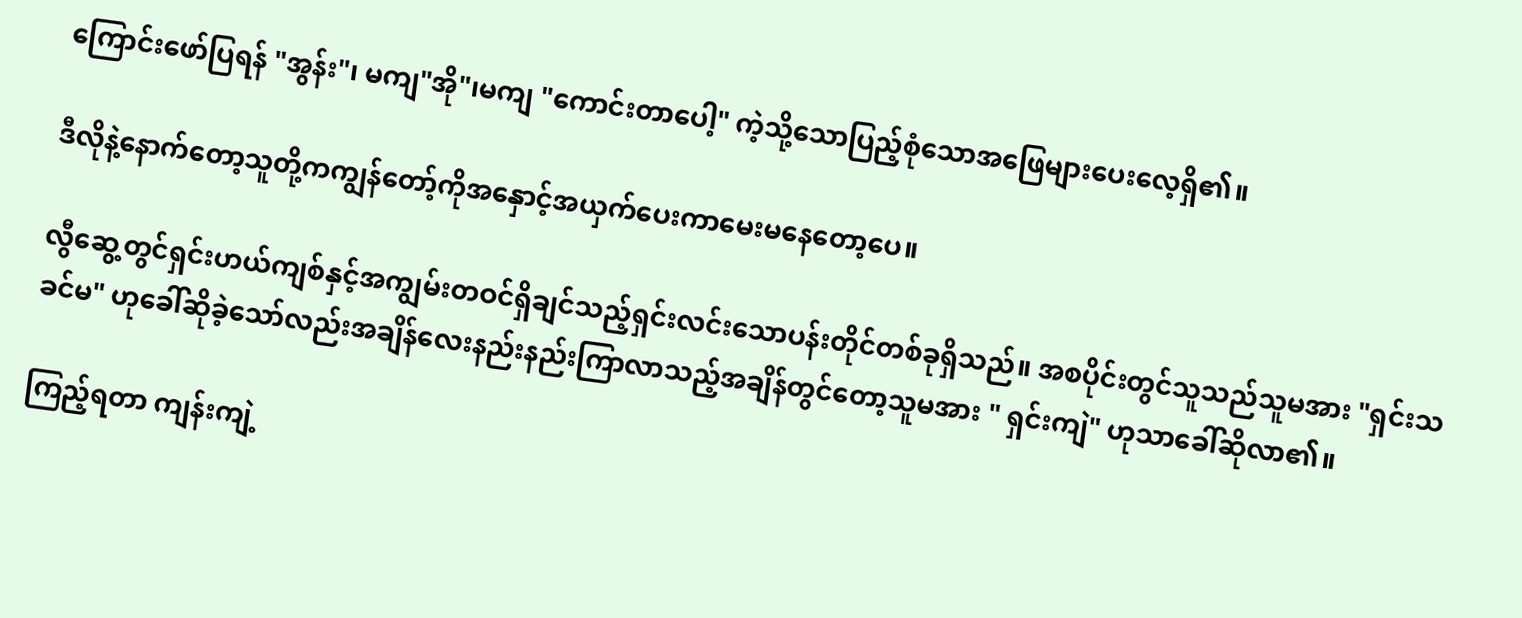ကြောင်းဖော်ပြရန် "အွန်း"၊ မကျ"အို"၊မကျ "ကောင်းတာပေါ့" ကဲ့သို့သောပြည့်စုံသောအဖြေများပေးလေ့ရှိ၏။

ဒီလိုနဲ့နောက်တော့သူတို့ကကျွန်တော့်ကိုအနှောင့်အယှက်ပေးကာမေးမနေတော့ပေ။

လွီဆွေ့တွင်ရှင်းဟယ်ကျစ်နှင့်အကျွမ်းတဝင်ရှိချင်သည့်ရှင်းလင်းသောပန်းတိုင်တစ်ခုရှိသည်။ အစပိုင်းတွင်သူသည်သူမအား "ရှင်းသခင်မ" ဟုခေါ်ဆိုခဲ့သော်လည်းအချိန်လေးနည်းနည်းကြာလာသည့်အချိန်တွင်တော့သူမအား " ရှင်းကျဲ" ဟုသာခေါ်ဆိုလာ၏။

ကြည့်ရတာ ကျန်းကျဲ့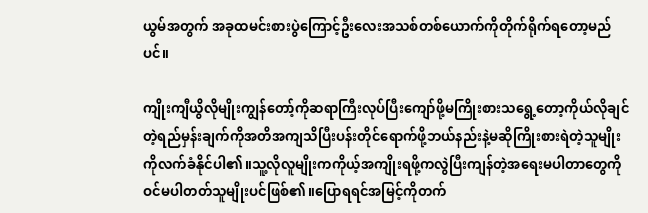ယွမ်အတွက် အခုထမင်းစားပွဲကြောင့်ဦးလေးအသစ်တစ်ယောက်ကိုတိုက်ရိုက်ရတော့မည်ပင်။

ကျိုးကျီယွိလိုမျိုးကျွန်တော့်ကိုဆရာကြီးလုပ်ပြီးကျော်ဖို့မကြိုးစားသရွေ့တော့ကိုယ်လိုချင်တဲ့ရည်မှန်းချက်ကိုအတိအကျသိပြီးပန်းတိုင်ရောက်ဖို့ဘယ်နည်းနဲ့မဆိုကြိုးစားရဲတဲ့သူမျိုးကိုလက်ခံနိုင်ပါ၏။သူ့လိုလူမျိုးကကိုယ့်အကျိုးရဖို့ကလွဲပြီးကျန်တဲ့အရေးမပါတာတွေကိုဝင်မပါတတ်သူမျိုးပင်ဖြစ်၏။ပြောရရင်အမြင့်ကိုတက်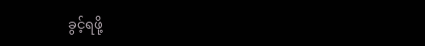ခွင့်ရဖို့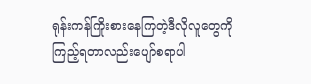ရုန်းကန်ကြိုးစားနေကြတဲ့ဒီလိုလူတွေကိုကြည့်ရတာလည်းပျော်စရာပါ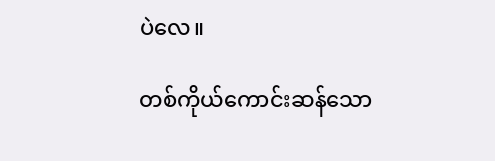ပဲလေ။

တစ်ကိုယ်ကောင်းဆန်သော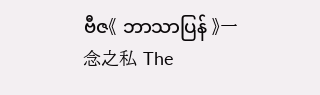ဗီဇ《 ဘာသာပြန် 》一念之私 The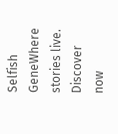Selfish GeneWhere stories live. Discover now